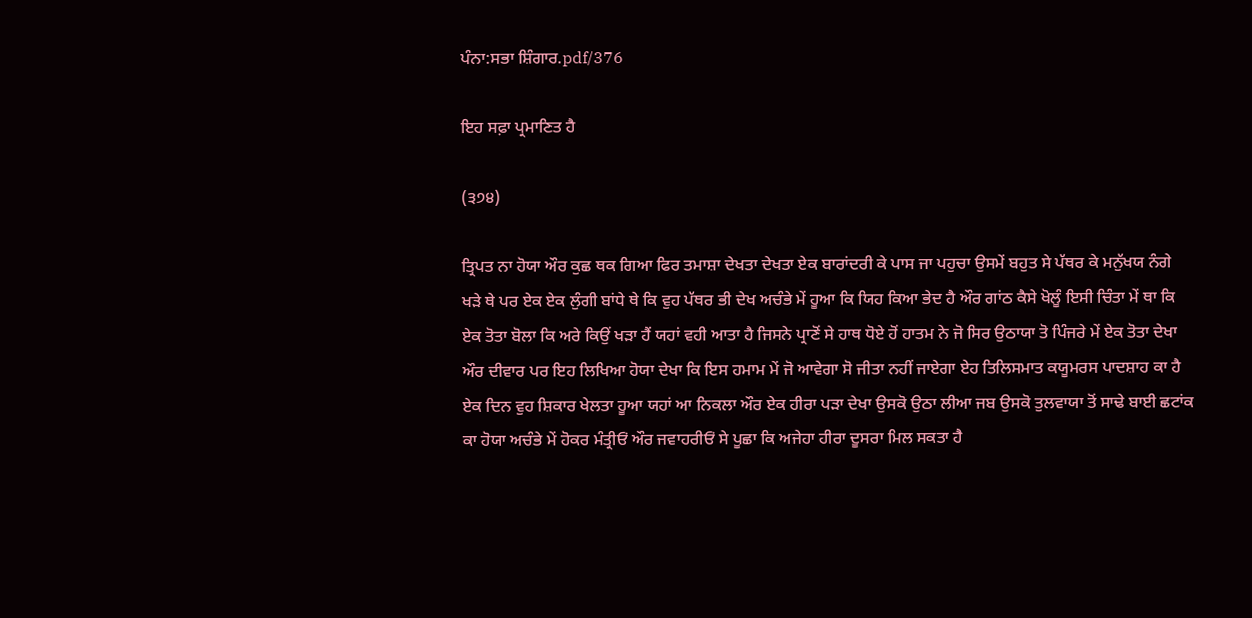ਪੰਨਾ:ਸਭਾ ਸ਼ਿੰਗਾਰ.pdf/376

ਇਹ ਸਫ਼ਾ ਪ੍ਰਮਾਣਿਤ ਹੈ

(੩੭੪)

ਤ੍ਰਿਪਤ ਨਾ ਹੋਯਾ ਔਰ ਕੁਛ ਥਕ ਗਿਆ ਫਿਰ ਤਮਾਸ਼ਾ ਦੇਖਤਾ ਦੇਖਤਾ ਏਕ ਬਾਰਾਂਦਰੀ ਕੇ ਪਾਸ ਜਾ ਪਹੁਚਾ ਉਸਮੇਂ ਬਹੁਤ ਸੇ ਪੱਥਰ ਕੇ ਮਨੁੱਖਯ ਨੰਗੇ ਖੜੇ ਥੇ ਪਰ ਏਕ ਏਕ ਲੁੰਗੀ ਬਾਂਧੇ ਥੇ ਕਿ ਵੁਹ ਪੱਥਰ ਭੀ ਦੇਖ ਅਚੰਭੇ ਮੇਂ ਹੂਆ ਕਿ ਯਿਹ ਕਿਆ ਭੇਦ ਹੈ ਔਰ ਗਾਂਠ ਕੈਸੇ ਖੋਲੂੰ ਇਸੀ ਚਿੰਤਾ ਮੇਂ ਥਾ ਕਿ ਏਕ ਤੋਤਾ ਬੋਲਾ ਕਿ ਅਰੇ ਕਿਉਂ ਖੜਾ ਹੈਂ ਯਹਾਂ ਵਹੀ ਆਤਾ ਹੈ ਜਿਸਨੇ ਪ੍ਰਾਣੋਂ ਸੇ ਹਾਥ ਧੋਏ ਹੋਂ ਹਾਤਮ ਨੇ ਜੋ ਸਿਰ ਉਠਾਯਾ ਤੋ ਪਿੰਜਰੇ ਮੇਂ ਏਕ ਤੋਤਾ ਦੇਖਾ ਔਰ ਦੀਵਾਰ ਪਰ ਇਹ ਲਿਖਿਆ ਹੋਯਾ ਦੇਖਾ ਕਿ ਇਸ ਹਮਾਮ ਮੇਂ ਜੋ ਆਵੇਗਾ ਸੋ ਜੀਤਾ ਨਹੀਂ ਜਾਏਗਾ ਏਹ ਤਿਲਿਸਮਾਤ ਕਯੂਮਰਸ ਪਾਦਸ਼ਾਹ ਕਾ ਹੈ ਏਕ ਦਿਨ ਵੁਹ ਸ਼ਿਕਾਰ ਖੇਲਤਾ ਹੂਆ ਯਹਾਂ ਆ ਨਿਕਲਾ ਔਰ ਏਕ ਹੀਰਾ ਪੜਾ ਦੇਖਾ ਉਸਕੋ ਉਠਾ ਲੀਆ ਜਬ ਉਸਕੋ ਤੁਲਵਾਯਾ ਤੋਂ ਸਾਢੇ ਬਾਈ ਛਟਾਂਕ ਕਾ ਹੋਯਾ ਅਚੰਭੇ ਮੇਂ ਹੋਕਰ ਮੰਤ੍ਰੀਓਂ ਔਰ ਜਵਾਹਰੀਓਂ ਸੇ ਪੂਛਾ ਕਿ ਅਜੇਹਾ ਹੀਰਾ ਦੂਸਰਾ ਮਿਲ ਸਕਤਾ ਹੈ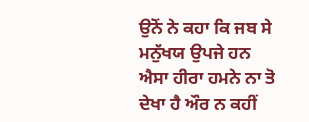ਉਨੋਂ ਨੇ ਕਹਾ ਕਿ ਜਬ ਸੇ ਮਨੁੱਖਯ ਉਪਜੇ ਹਨ ਐਸਾ ਹੀਰਾ ਹਮਨੇ ਨਾ ਤੋ ਦੇਖਾ ਹੈ ਔਰ ਨ ਕਹੀਂ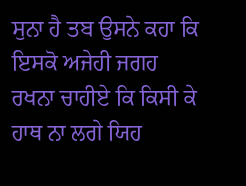ਸੁਨਾ ਹੈ ਤਬ ਉਸਨੇ ਕਹਾ ਕਿ ਇਸਕੋ ਅਜੇਹੀ ਜਗਹ ਰਖਨਾ ਚਾਹੀਏ ਕਿ ਕਿਸੀ ਕੇ ਹਾਥ ਨਾ ਲਗੇ ਯਿਹ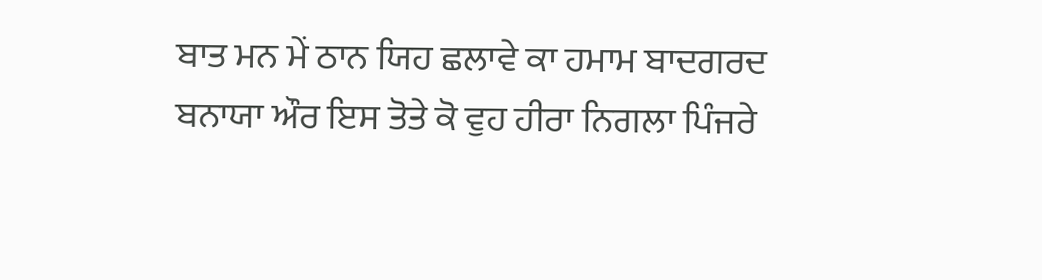ਬਾਤ ਮਨ ਮੇਂ ਠਾਨ ਯਿਹ ਛਲਾਵੇ ਕਾ ਹਮਾਮ ਬਾਦਗਰਦ ਬਨਾਯਾ ਔਰ ਇਸ ਤੋਤੇ ਕੋ ਵੁਹ ਹੀਰਾ ਨਿਗਲਾ ਪਿੰਜਰੇ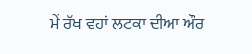ਮੇਂ ਰੱਖ ਵਹਾਂ ਲਟਕਾ ਦੀਆ ਔਰ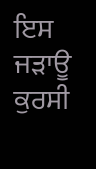ਇਸ ਜੜਾਊ ਕੁਰਸੀ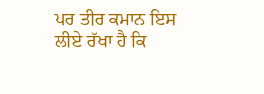ਪਰ ਤੀਰ ਕਮਾਨ ਇਸ ਲੀਏ ਰੱਖਾ ਹੈ ਕਿ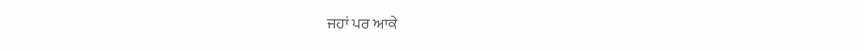ਜਹਾਂ ਪਰ ਆਕੇ